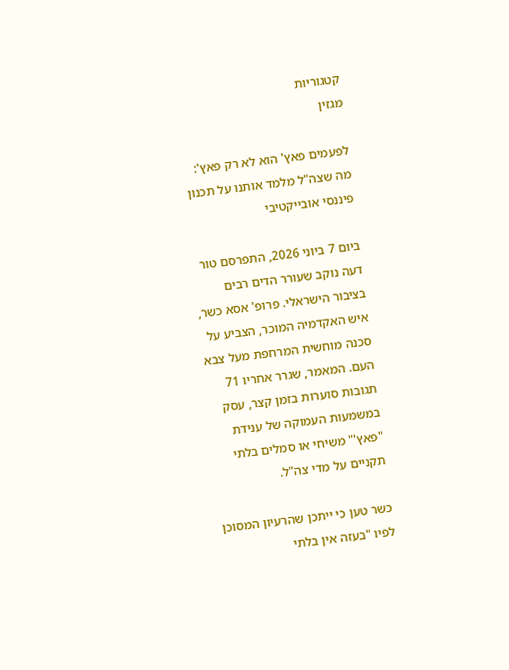קטגוריות
מגזין

לפעמים פאץ' הוא לא רק פאץ': מה שצה"ל מלמד אותנו על תכנון פיננסי אובייקטיבי

ביום 7 ביוני 2026, התפרסם טור דעה נוקב שעורר הדים רבים בציבור הישראלי. פרופ' אסא כשר, איש האקדמיה המוכר, הצביע על סכנה מוחשית המרחפת מעל צבא העם. המאמר, שגרר אחריו 71 תגובות סוערות בזמן קצר, עסק במשמעות העמוקה של ענידת "פאץ'" משיחי או סמלים בלתי תקניים על מדי צה"ל.

כשר טען כי ייתכן שהרעיון המסוכן לפיו "בעזה אין בלתי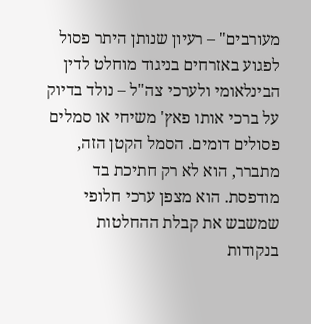מעורבים" – רעיון שנותן היתר פסול לפגוע באזרחים בניגוד מוחלט לדין הבינלאומי ולערכי צה"ל – נולד בדיוק על ברכי אותו פאץ' משיחי או סמלים פסולים דומים. הסמל הקטן הזה, מתברר, הוא לא רק חתיכת בד מודפסת. הוא מצפן ערכי חלופי שמשבש את קבלת ההחלטות בנקודות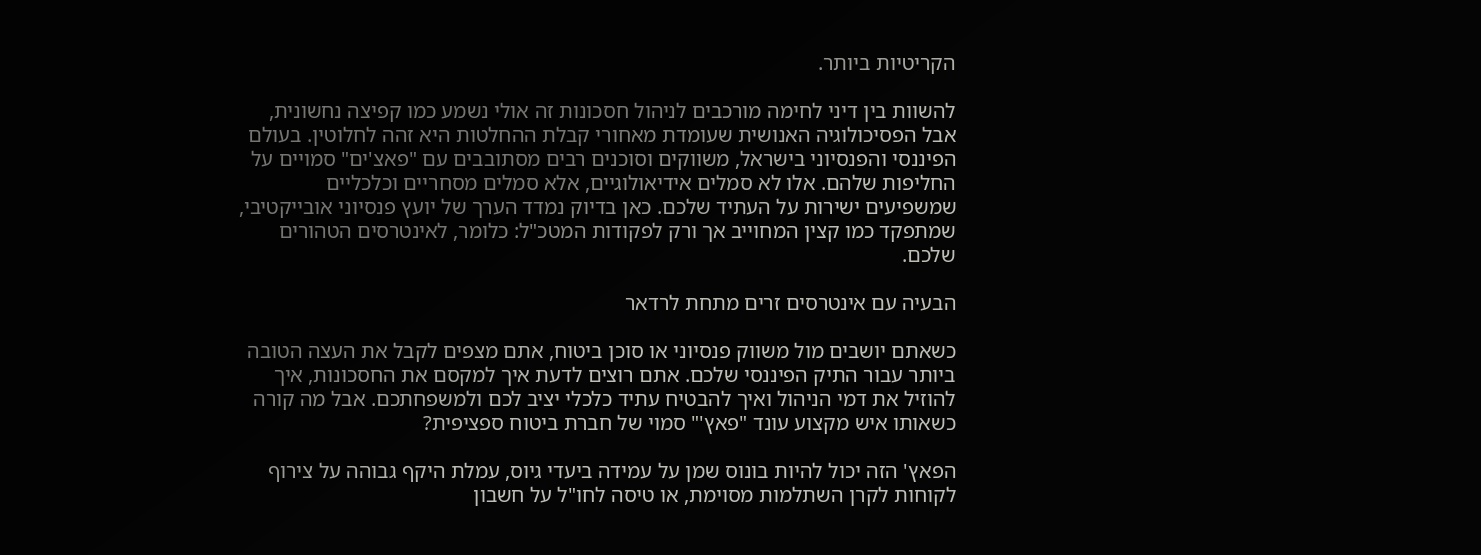הקריטיות ביותר.

להשוות בין דיני לחימה מורכבים לניהול חסכונות זה אולי נשמע כמו קפיצה נחשונית, אבל הפסיכולוגיה האנושית שעומדת מאחורי קבלת ההחלטות היא זהה לחלוטין. בעולם הפיננסי והפנסיוני בישראל, משווקים וסוכנים רבים מסתובבים עם "פאצ'ים" סמויים על החליפות שלהם. אלו לא סמלים אידיאולוגיים, אלא סמלים מסחריים וכלכליים שמשפיעים ישירות על העתיד שלכם. כאן בדיוק נמדד הערך של יועץ פנסיוני אובייקטיבי, שמתפקד כמו קצין המחוייב אך ורק לפקודות המטכ"ל: כלומר, לאינטרסים הטהורים שלכם.

הבעיה עם אינטרסים זרים מתחת לרדאר

כשאתם יושבים מול משווק פנסיוני או סוכן ביטוח, אתם מצפים לקבל את העצה הטובה ביותר עבור התיק הפיננסי שלכם. אתם רוצים לדעת איך למקסם את החסכונות, איך להוזיל את דמי הניהול ואיך להבטיח עתיד כלכלי יציב לכם ולמשפחתכם. אבל מה קורה כשאותו איש מקצוע עונד "פאץ'" סמוי של חברת ביטוח ספציפית?

הפאץ' הזה יכול להיות בונוס שמן על עמידה ביעדי גיוס, עמלת היקף גבוהה על צירוף לקוחות לקרן השתלמות מסוימת, או טיסה לחו"ל על חשבון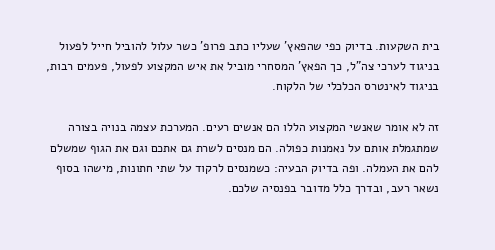בית השקעות. בדיוק כפי שהפאץ' שעליו כתב פרופ' כשר עלול להוביל חייל לפעול בניגוד לערכי צה"ל, כך הפאץ' המסחרי מוביל את איש המקצוע לפעול, פעמים רבות, בניגוד לאינטרס הכלכלי של הלקוח.

זה לא אומר שאנשי המקצוע הללו הם אנשים רעים. המערכת עצמה בנויה בצורה שמתגמלת אותם על נאמנות כפולה. הם מנסים לשרת גם אתכם וגם את הגוף שמשלם להם את העמלה. ופה בדיוק הבעיה: כשמנסים לרקוד על שתי חתונות, מישהו בסוף נשאר רעב, ובדרך כלל מדובר בפנסיה שלכם.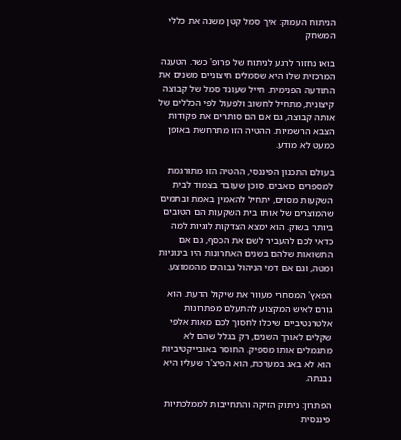הניתוח העמוק: איך סמל קטן משנה את כללי המשחק

בואו נחזור לרגע לניתוח של פרופ' כשר. הטענה המרכזית שלו היא שסמלים חיצוניים משנים את התודעה הפנימית. חייל שעונד סמל של קבוצה קיצונית, מתחיל לחשוב ולפעול לפי הכללים של אותה קבוצה, גם אם הם סותרים את פקודות הצבא הרשמיות. ההטיה הזו מתרחשת באופן כמעט לא מודע.

בעולם התכנון הפיננסי, ההטיה הזו מתורגמת למספרים כואבים. סוכן שעובד בצמוד לבית השקעות מסוים, יתחיל להאמין באמת ובתמים שהמוצרים של אותו בית השקעות הם הטובים ביותר בשוק. הוא ימצא הצדקות לוגיות למה כדאי לכם להעביר לשם את הכסף, גם אם התשואות שלהם בשנים האחרונות היו בינוניות ומטה, וגם אם דמי הניהול גבוהים מהממוצע.

הפאץ' המסחרי מעוור את שיקול הדעת. הוא גורם לאיש המקצוע להתעלם מפתרונות אלטרנטיביים שיכלו לחסוך לכם מאות אלפי שקלים לאורך השנים, רק בגלל שהם לא מתגמלים אותו מספיק. החוסר באובייקטיביות הוא לא באג במערכת, הוא הפיצ'ר שעליו היא נבנתה.

הפתרון: ניתוק הזיקה והתחייבות לממלכתיות פיננסית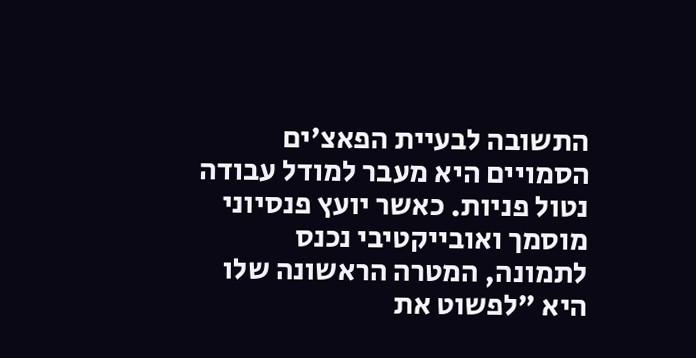התשובה לבעיית הפאצ'ים הסמויים היא מעבר למודל עבודה נטול פניות. כאשר יועץ פנסיוני מוסמך ואובייקטיבי נכנס לתמונה, המטרה הראשונה שלו היא "לפשוט את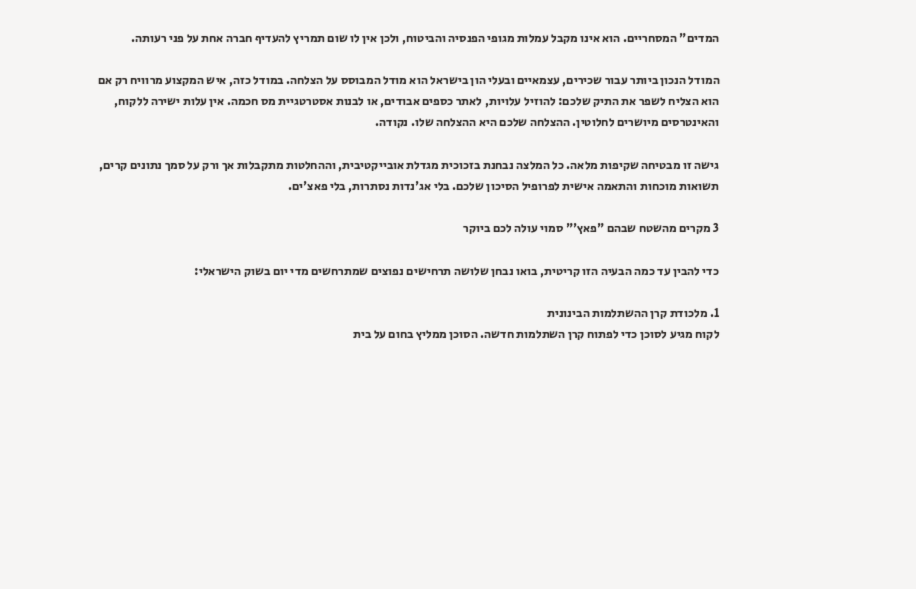המדים" המסחריים. הוא אינו מקבל עמלות מגופי הפנסיה והביטוח, ולכן אין לו שום תמריץ להעדיף חברה אחת על פני רעותה.

המודל הנכון ביותר עבור שכירים, עצמאיים ובעלי הון בישראל הוא מודל המבוסס על הצלחה. במודל כזה, איש המקצוע מרוויח רק אם הוא הצליח לשפר את התיק שלכם: להוזיל עלויות, לאתר כספים אבודים, או לבנות אסטרטגיית מס חכמה. אין עלות ישירה ללקוח, והאינטרסים מיושרים לחלוטין. ההצלחה שלכם היא ההצלחה שלו. נקודה.

גישה זו מבטיחה שקיפות מלאה. כל המלצה נבחנת בזכוכית מגדלת אובייקטיבית, וההחלטות מתקבלות אך ורק על סמך נתונים קרים, תשואות מוכחות והתאמה אישית לפרופיל הסיכון שלכם. בלי אג'נדות נסתרות, בלי פאצ'ים.

3 מקרים מהשטח שבהם "פאץ'" סמוי עולה לכם ביוקר

כדי להבין עד כמה הבעיה הזו קריטית, בואו נבחן שלושה תרחישים נפוצים שמתרחשים מדי יום בשוק הישראלי:

1. מלכודת קרן ההשתלמות הבינונית
לקוח מגיע לסוכן כדי לפתוח קרן השתלמות חדשה. הסוכן ממליץ בחום על בית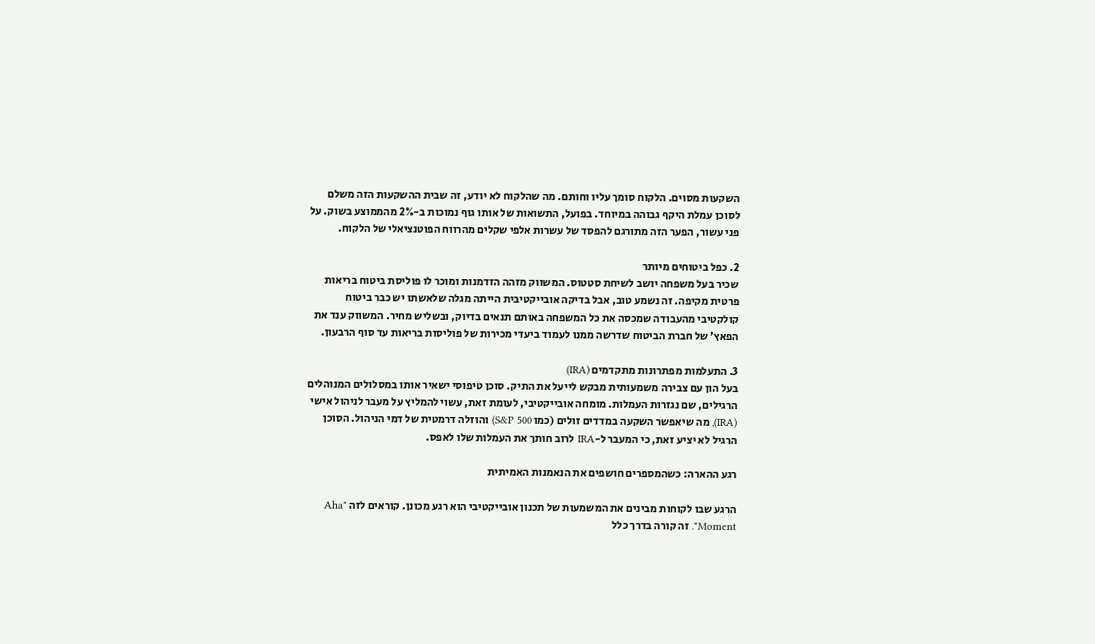השקעות מסוים. הלקוח סומך עליו וחותם. מה שהלקוח לא יודע, זה שבית ההשקעות הזה משלם לסוכן עמלת היקף גבוהה במיוחד. בפועל, התשואות של אותו גוף נמוכות ב-2% מהממוצע בשוק. על פני עשור, הפער הזה מתורגם להפסד של עשרות אלפי שקלים מהרווח הפוטנציאלי של הלקוח.

2. כפל ביטוחים מיותר
שכיר בעל משפחה יושב לשיחת סטטוס. המשווק מזהה הזדמנות ומוכר לו פוליסת ביטוח בריאות פרטית מקיפה. זה נשמע טוב, אבל בדיקה אובייקטיבית הייתה מגלה שלאשתו יש כבר ביטוח קולקטיבי מהעבודה שמכסה את כל המשפחה באותם תנאים בדיוק, ובשליש מחיר. המשווק ענד את הפאץ' של חברת הביטוח שדרשה ממנו לעמוד ביעדי מכירות של פוליסות בריאות עד סוף הרבעון.

3. התעלמות מפתרונות מתקדמים (IRA)
בעל הון עם צבירה משמעותית מבקש לייעל את התיק. סוכן טיפוסי ישאיר אותו במסלולים המנוהלים הרגילים, שם נגזרות העמלות. מומחה אובייקטיבי, לעומת זאת, עשוי להמליץ על מעבר לניהול אישי (IRA), מה שיאפשר השקעה במדדים זולים (כמו S&P 500) והוזלה דרמטית של דמי הניהול. הסוכן הרגיל לא יציע זאת, כי המעבר ל-IRA לרוב חותך את העמלות שלו לאפס.

רגע ההארה: כשהמספרים חושפים את הנאמנות האמיתית

הרגע שבו לקוחות מבינים את המשמעות של תכנון אובייקטיבי הוא רגע מכונן. קוראים לזה "Aha Moment". זה קורה בדרך כלל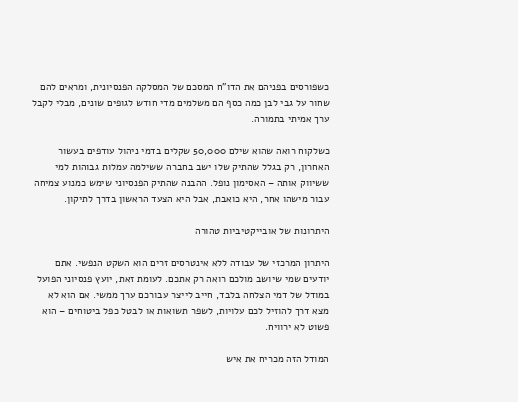כשפורסים בפניהם את הדו"ח המסכם של המסלקה הפנסיונית, ומראים להם שחור על גבי לבן כמה כסף הם משלמים מדי חודש לגופים שונים, מבלי לקבל ערך אמיתי בתמורה.

כשלקוח רואה שהוא שילם 50,000 שקלים בדמי ניהול עודפים בעשור האחרון, רק בגלל שהתיק שלו ישב בחברה ששילמה עמלות גבוהות למי ששיווק אותה – האסימון נופל. ההבנה שהתיק הפנסיוני שימש כמנוע צמיחה עבור מישהו אחר, היא כואבת, אבל היא הצעד הראשון בדרך לתיקון.

היתרונות של אובייקטיביות טהורה

היתרון המרכזי של עבודה ללא אינטרסים זרים הוא השקט הנפשי. אתם יודעים שמי שיושב מולכם רואה רק אתכם. לעומת זאת, יועץ פנסיוני הפועל במודל של דמי הצלחה בלבד, חייב לייצר עבורכם ערך ממשי. אם הוא לא מצא דרך להוזיל לכם עלויות, לשפר תשואות או לבטל כפל ביטוחים – הוא פשוט לא ירוויח.

המודל הזה מכריח את איש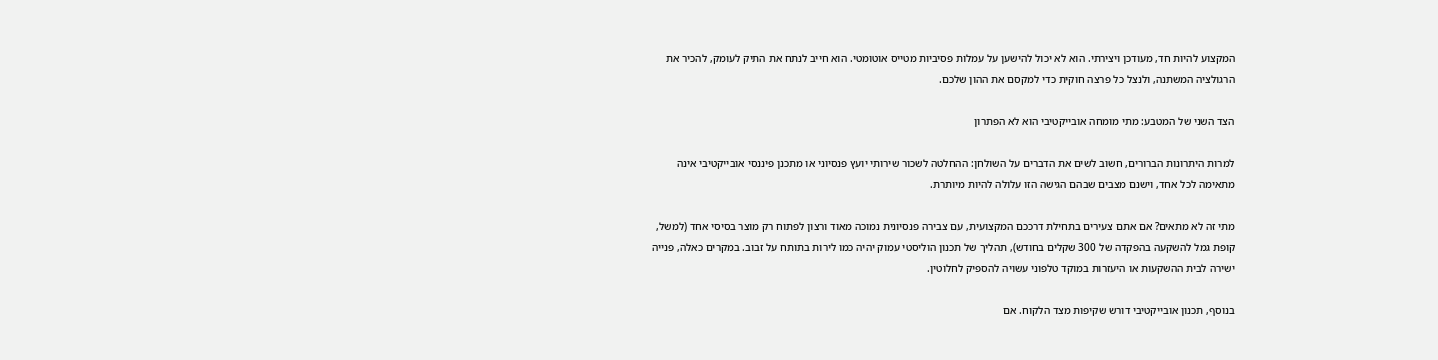המקצוע להיות חד, מעודכן ויצירתי. הוא לא יכול להישען על עמלות פסיביות מטייס אוטומטי. הוא חייב לנתח את התיק לעומק, להכיר את הרגולציה המשתנה, ולנצל כל פרצה חוקית כדי למקסם את ההון שלכם.

הצד השני של המטבע: מתי מומחה אובייקטיבי הוא לא הפתרון

למרות היתרונות הברורים, חשוב לשים את הדברים על השולחן: ההחלטה לשכור שירותי יועץ פנסיוני או מתכנן פיננסי אובייקטיבי אינה מתאימה לכל אחד, וישנם מצבים שבהם הגישה הזו עלולה להיות מיותרת.

מתי זה לא מתאים? אם אתם צעירים בתחילת דרככם המקצועית, עם צבירה פנסיונית נמוכה מאוד ורצון לפתוח רק מוצר בסיסי אחד (למשל, קופת גמל להשקעה בהפקדה של 300 שקלים בחודש), תהליך של תכנון הוליסטי עמוק יהיה כמו לירות בתותח על זבוב. במקרים כאלה, פנייה ישירה לבית ההשקעות או היעזרות במוקד טלפוני עשויה להספיק לחלוטין.

בנוסף, תכנון אובייקטיבי דורש שקיפות מצד הלקוח. אם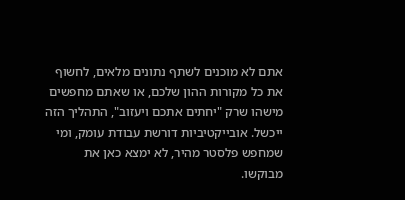אתם לא מוכנים לשתף נתונים מלאים, לחשוף את כל מקורות ההון שלכם, או שאתם מחפשים מישהו שרק "יחתים אתכם ויעזוב", התהליך הזה ייכשל. אובייקטיביות דורשת עבודת עומק, ומי שמחפש פלסטר מהיר, לא ימצא כאן את מבוקשו.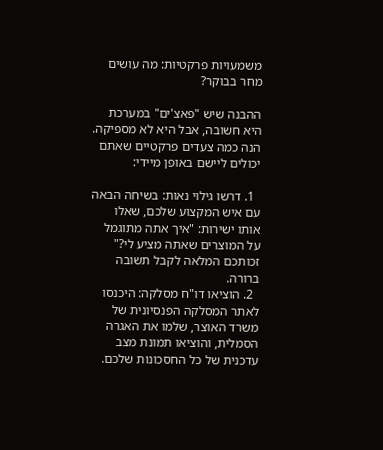משמעויות פרקטיות: מה עושים מחר בבוקר?

ההבנה שיש "פאצ'ים" במערכת היא חשובה, אבל היא לא מספיקה. הנה כמה צעדים פרקטיים שאתם יכולים ליישם באופן מיידי:

  1. דרשו גילוי נאות: בשיחה הבאה עם איש המקצוע שלכם, שאלו אותו ישירות: "איך אתה מתוגמל על המוצרים שאתה מציע לי?" זכותכם המלאה לקבל תשובה ברורה.
  2. הוציאו דו"ח מסלקה: היכנסו לאתר המסלקה הפנסיונית של משרד האוצר, שלמו את האגרה הסמלית, והוציאו תמונת מצב עדכנית של כל החסכונות שלכם.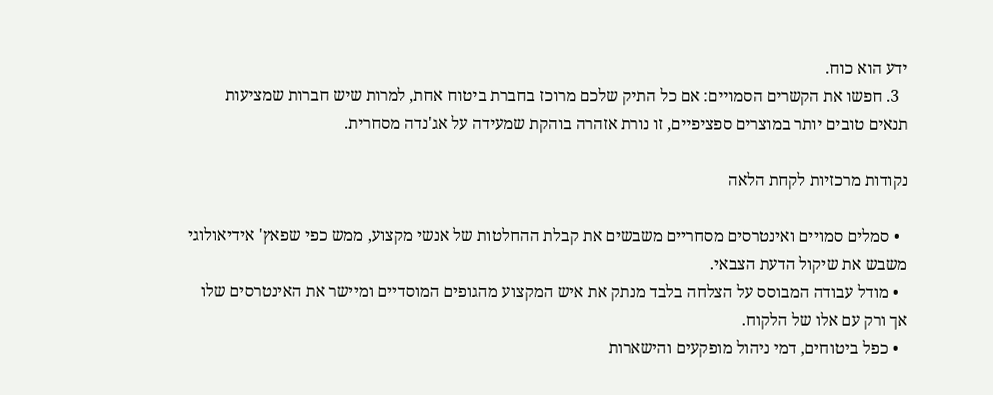ידע הוא כוח.
  3. חפשו את הקשרים הסמויים: אם כל התיק שלכם מרוכז בחברת ביטוח אחת, למרות שיש חברות שמציעות תנאים טובים יותר במוצרים ספציפיים, זו נורת אזהרה בוהקת שמעידה על אג'נדה מסחרית.

נקודות מרכזיות לקחת הלאה

  • סמלים סמויים ואינטרסים מסחריים משבשים את קבלת ההחלטות של אנשי מקצוע, ממש כפי שפאץ' אידיאולוגי משבש את שיקול הדעת הצבאי.
  • מודל עבודה המבוסס על הצלחה בלבד מנתק את איש המקצוע מהגופים המוסדיים ומיישר את האינטרסים שלו אך ורק עם אלו של הלקוח.
  • כפל ביטוחים, דמי ניהול מופקעים והישארות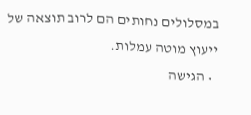במסלולים נחותים הם לרוב תוצאה של ייעוץ מוטה עמלות.
  • הגישה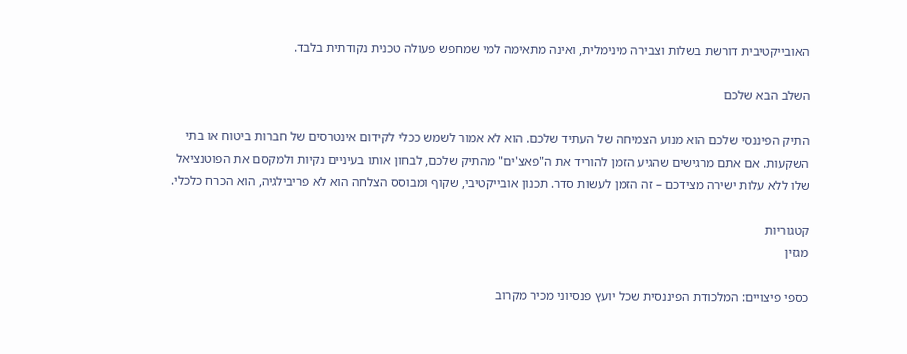האובייקטיבית דורשת בשלות וצבירה מינימלית, ואינה מתאימה למי שמחפש פעולה טכנית נקודתית בלבד.

השלב הבא שלכם

התיק הפיננסי שלכם הוא מנוע הצמיחה של העתיד שלכם. הוא לא אמור לשמש ככלי לקידום אינטרסים של חברות ביטוח או בתי השקעות. אם אתם מרגישים שהגיע הזמן להוריד את ה"פאצ'ים" מהתיק שלכם, לבחון אותו בעיניים נקיות ולמקסם את הפוטנציאל שלו ללא עלות ישירה מצידכם – זה הזמן לעשות סדר. תכנון אובייקטיבי, שקוף ומבוסס הצלחה הוא לא פריבילגיה, הוא הכרח כלכלי.

קטגוריות
מגזין

כספי פיצויים: המלכודת הפיננסית שכל יועץ פנסיוני מכיר מקרוב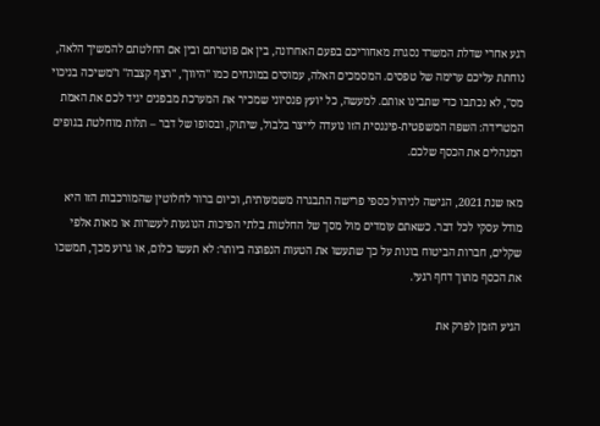רגע אחרי שדלת המשרד נסגרת מאחוריכם בפעם האחרונה, בין אם פוטרתם ובין אם החלטתם להמשיך הלאה, נוחתת עליכם ערימה של טפסים. המסמכים האלה, עמוסים במונחים כמו "היוון", "רצף קצבה" ו"משיכה בניכוי מס", לא נכתבו כדי שתבינו אותם. למעשה, כל יועץ פנסיוני שמכיר את המערכת מבפנים יגיד לכם את האמת המטרידה: השפה המשפטית-פיננסית הזו נועדה לייצר בלבול, שיתוק, ובסופו של דבר – תלות מוחלטת בגופים המנהלים את הכסף שלכם.

מאז שנת 2021, הגישה לניהול כספי פרישה התבגרה משמעותית, וכיום ברור לחלוטין שהמורכבות הזו היא מודל עסקי לכל דבר. כשאתם עומדים מול מסך של החלטות בלתי הפיכות הנוגעות לעשרות או מאות אלפי שקלים, חברות הביטוח בונות על כך שתעשו את הטעות הנפוצה ביותר: לא תעשו כלום, או גרוע מכך, תמשכו את הכסף מתוך דחף רגעי.

הגיע הזמן לפרק את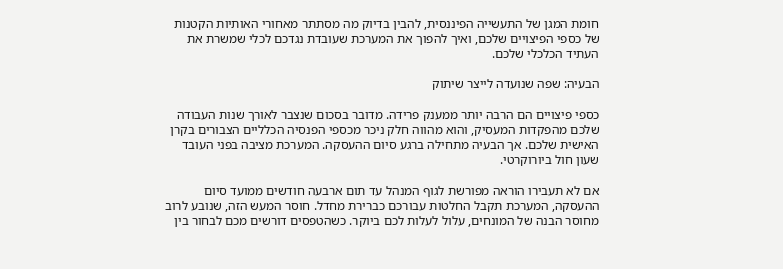חומת המגן של התעשייה הפיננסית, להבין בדיוק מה מסתתר מאחורי האותיות הקטנות של כספי הפיצויים שלכם, ואיך להפוך את המערכת שעובדת נגדכם לכלי שמשרת את העתיד הכלכלי שלכם.

הבעיה: שפה שנועדה לייצר שיתוק

כספי פיצויים הם הרבה יותר ממענק פרידה. מדובר בסכום שנצבר לאורך שנות העבודה שלכם מהפקדות המעסיק, והוא מהווה חלק ניכר מכספי הפנסיה הכלליים הצבורים בקרן האישית שלכם. אך הבעיה מתחילה ברגע סיום ההעסקה. המערכת מציבה בפני העובד שעון חול ביורוקרטי.

אם לא תעבירו הוראה מפורשת לגוף המנהל עד תום ארבעה חודשים ממועד סיום ההעסקה, המערכת תקבל החלטות עבורכם כברירת מחדל. חוסר המעש הזה, שנובע לרוב מחוסר הבנה של המונחים, עלול לעלות לכם ביוקר. כשהטפסים דורשים מכם לבחור בין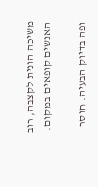משיכה הונית לקצבה, רוב האנשים קופאים במקום.

ופה בדיוק הבעיה. חוסר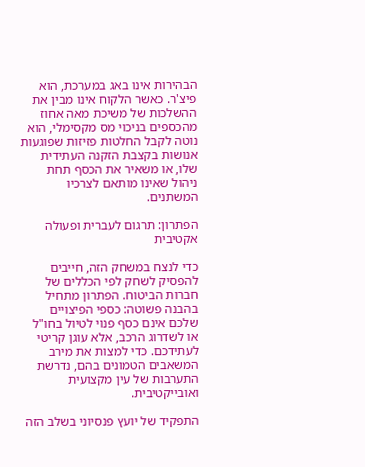הבהירות אינו באג במערכת, הוא פיצ'ר. כאשר הלקוח אינו מבין את ההשלכות של משיכת מאה אחוז מהכספים בניכוי מס מקסימלי, הוא נוטה לקבל החלטות פזיזות שפוגעות אנושות בקצבת הזקנה העתידית שלו, או משאיר את הכסף תחת ניהול שאינו מותאם לצרכיו המשתנים.

הפתרון: תרגום לעברית ופעולה אקטיבית

כדי לנצח במשחק הזה, חייבים להפסיק לשחק לפי הכללים של חברות הביטוח. הפתרון מתחיל בהבנה פשוטה: כספי הפיצויים שלכם אינם כסף פנוי לטיול בחו"ל או לשדרוג הרכב, אלא עוגן קריטי לעתידכם. כדי למצות את מירב המשאבים הטמונים בהם, נדרשת התערבות של עין מקצועית ואובייקטיבית.

התפקיד של יועץ פנסיוני בשלב הזה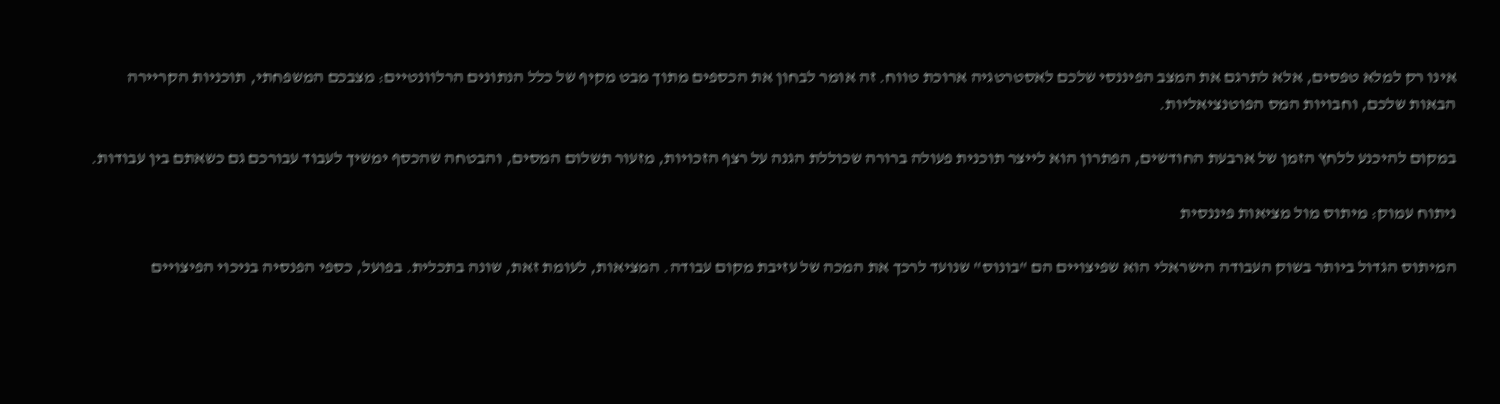אינו רק למלא טפסים, אלא לתרגם את המצב הפיננסי שלכם לאסטרטגיה ארוכת טווח. זה אומר לבחון את הכספים מתוך מבט מקיף של כלל הנתונים הרלוונטיים: מצבכם המשפחתי, תוכניות הקריירה הבאות שלכם, וחבויות המס הפוטנציאליות.

במקום להיכנע ללחץ הזמן של ארבעת החודשים, הפתרון הוא לייצר תוכנית פעולה ברורה שכוללת הגנה על רצף הזכויות, מזעור תשלום המסים, והבטחה שהכסף ימשיך לעבוד עבורכם גם כשאתם בין עבודות.

ניתוח עמוק: מיתוס מול מציאות פיננסית

המיתוס הגדול ביותר בשוק העבודה הישראלי הוא שפיצויים הם "בונוס" שנועד לרכך את המכה של עזיבת מקום עבודה. המציאות, לעומת זאת, שונה בתכלית. בפועל, כספי הפנסיה בניכוי הפיצויים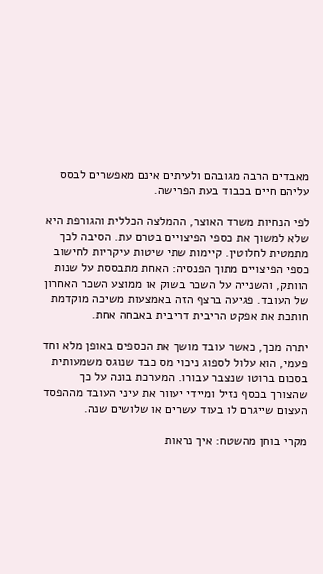מאבדים הרבה מגובהם ולעיתים אינם מאפשרים לבסס עליהם חיים בכבוד בעת הפרישה.

לפי הנחיות משרד האוצר, ההמלצה הכללית והגורפת היא שלא למשוך את כספי הפיצויים בטרם עת. הסיבה לכך מתמטית לחלוטין. קיימות שתי שיטות עיקריות לחישוב כספי הפיצויים מתוך הפנסיה: האחת מתבססת על שנות הוותק, והשנייה על השכר בשוק או ממוצע השכר האחרון של העובד. פגיעה ברצף הזה באמצעות משיכה מוקדמת חותכת את אפקט הריבית דריבית באבחה אחת.

יתרה מכך, כאשר עובד מושך את הכספים באופן מלא וחד פעמי, הוא עלול לספוג ניכוי מס כבד שנוגס משמעותית בסכום ברוטו שנצבר עבורו. המערכת בונה על כך שהצורך בכסף נזיל ומיידי יעוור את עיני העובד מההפסד העצום שייגרם לו בעוד עשרים או שלושים שנה.

מקרי בוחן מהשטח: איך נראות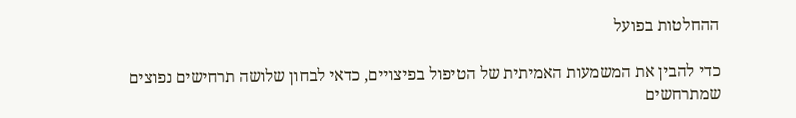ההחלטות בפועל

כדי להבין את המשמעות האמיתית של הטיפול בפיצויים, כדאי לבחון שלושה תרחישים נפוצים שמתרחשים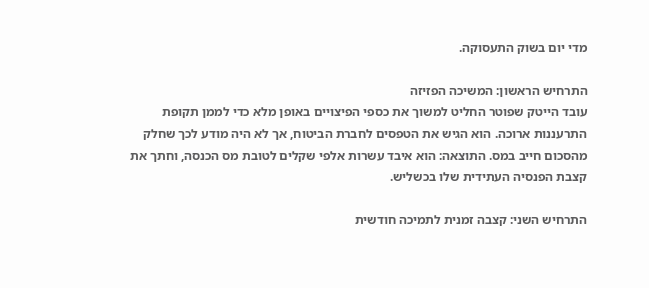מדי יום בשוק התעסוקה.

התרחיש הראשון: המשיכה הפזיזה
עובד הייטק שפוטר החליט למשוך את כספי הפיצויים באופן מלא כדי לממן תקופת התרעננות ארוכה. הוא הגיש את הטפסים לחברת הביטוח, אך לא היה מודע לכך שחלק מהסכום חייב במס. התוצאה: הוא איבד עשרות אלפי שקלים לטובת מס הכנסה, וחתך את קצבת הפנסיה העתידית שלו בכשליש.

התרחיש השני: קצבה זמנית לתמיכה חודשית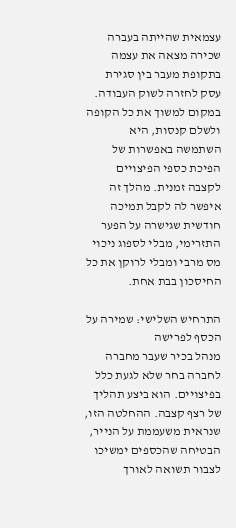עצמאית שהייתה בעברה שכירה מצאה את עצמה בתקופת מעבר בין סגירת עסק לחזרה לשוק העבודה. במקום למשוך את כל הקופה ולשלם קנסות, היא השתמשה באפשרות של הפיכת כספי הפיצויים לקצבה זמנית. מהלך זה איפשר לה לקבל תמיכה חודשית שגישרה על הפער התזרימי, מבלי לספוג ניכוי מס מרבי ומבלי לרוקן את כל החיסכון בבת אחת.

התרחיש השלישי: שמירה על הכסף לפרישה
מנהל בכיר שעבר מחברה לחברה בחר שלא לגעת כלל בפיצויים. הוא ביצע תהליך של רצף קצבה. ההחלטה הזו, שנראית משעממת על הנייר, הבטיחה שהכספים ימשיכו לצבור תשואה לאורך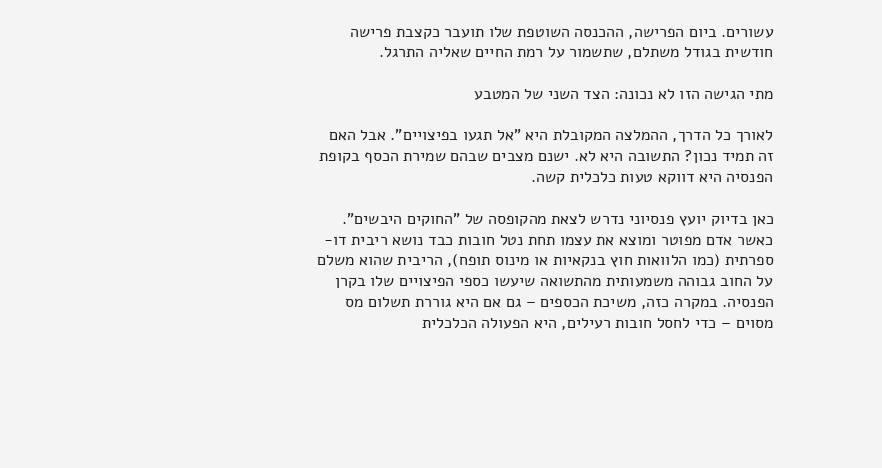עשורים. ביום הפרישה, ההכנסה השוטפת שלו תועבר כקצבת פרישה חודשית בגודל משתלם, שתשמור על רמת החיים שאליה התרגל.

מתי הגישה הזו לא נכונה: הצד השני של המטבע

לאורך כל הדרך, ההמלצה המקובלת היא "אל תגעו בפיצויים". אבל האם זה תמיד נכון? התשובה היא לא. ישנם מצבים שבהם שמירת הכסף בקופת הפנסיה היא דווקא טעות כלכלית קשה.

כאן בדיוק יועץ פנסיוני נדרש לצאת מהקופסה של "החוקים היבשים". כאשר אדם מפוטר ומוצא את עצמו תחת נטל חובות כבד נושא ריבית דו-ספרתית (כמו הלוואות חוץ בנקאיות או מינוס תופח), הריבית שהוא משלם על החוב גבוהה משמעותית מהתשואה שיעשו כספי הפיצויים שלו בקרן הפנסיה. במקרה כזה, משיכת הכספים – גם אם היא גוררת תשלום מס מסוים – כדי לחסל חובות רעילים, היא הפעולה הכלכלית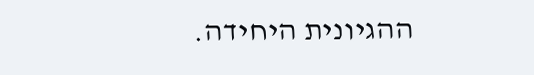ההגיונית היחידה.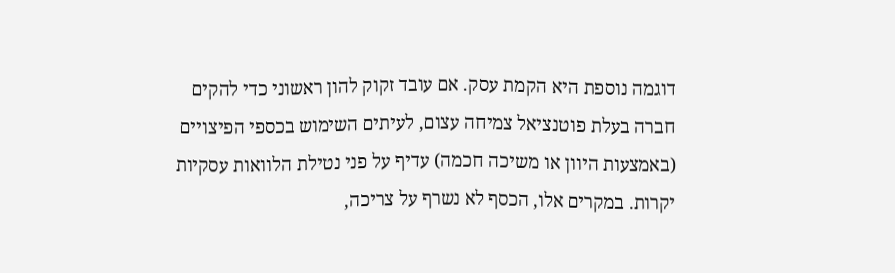דוגמה נוספת היא הקמת עסק. אם עובד זקוק להון ראשוני כדי להקים חברה בעלת פוטנציאל צמיחה עצום, לעיתים השימוש בכספי הפיצויים (באמצעות היוון או משיכה חכמה) עדיף על פני נטילת הלוואות עסקיות יקרות. במקרים אלו, הכסף לא נשרף על צריכה,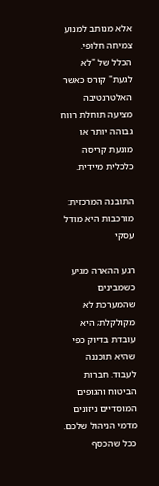אלא מנותב למנוע צמיחה חלופי. הכלל של "לא לגעת" קורס כאשר האלטרנטיבה מציעה תוחלת רווח גבוהה יותר או מונעת קריסה כלכלית מיידית.

התובנה המרכזית: מורכבות היא מודל עסקי

רגע ההארה מגיע כשמבינים שהמערכת לא מקולקלת; היא עובדת בדיוק כפי שהיא תוכננה לעבוד. חברות הביטוח והגופים המוסדיים ניזונים מדמי הניהול שלכם. ככל שהכסף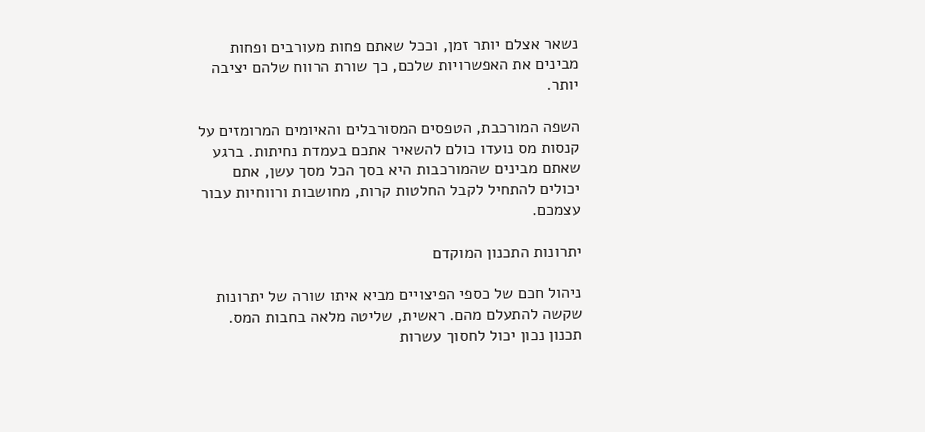נשאר אצלם יותר זמן, וככל שאתם פחות מעורבים ופחות מבינים את האפשרויות שלכם, כך שורת הרווח שלהם יציבה יותר.

השפה המורכבת, הטפסים המסורבלים והאיומים המרומזים על קנסות מס נועדו כולם להשאיר אתכם בעמדת נחיתות. ברגע שאתם מבינים שהמורכבות היא בסך הכל מסך עשן, אתם יכולים להתחיל לקבל החלטות קרות, מחושבות ורווחיות עבור עצמכם.

יתרונות התכנון המוקדם

ניהול חכם של כספי הפיצויים מביא איתו שורה של יתרונות שקשה להתעלם מהם. ראשית, שליטה מלאה בחבות המס. תכנון נכון יכול לחסוך עשרות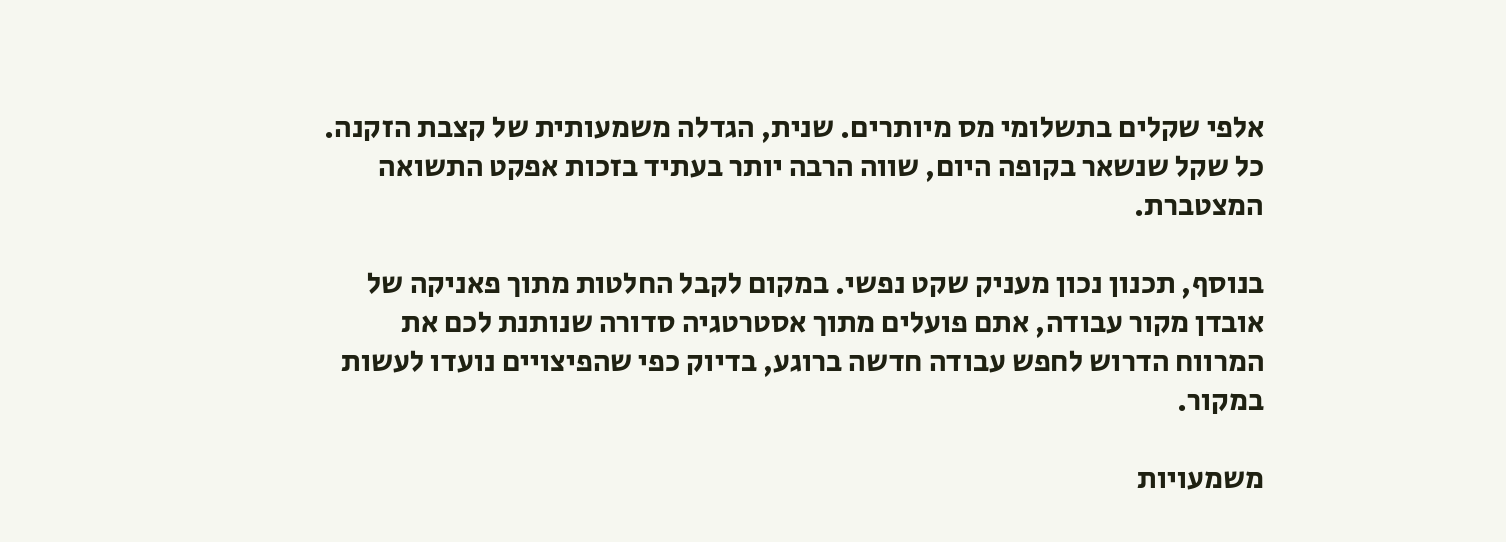אלפי שקלים בתשלומי מס מיותרים. שנית, הגדלה משמעותית של קצבת הזקנה. כל שקל שנשאר בקופה היום, שווה הרבה יותר בעתיד בזכות אפקט התשואה המצטברת.

בנוסף, תכנון נכון מעניק שקט נפשי. במקום לקבל החלטות מתוך פאניקה של אובדן מקור עבודה, אתם פועלים מתוך אסטרטגיה סדורה שנותנת לכם את המרווח הדרוש לחפש עבודה חדשה ברוגע, בדיוק כפי שהפיצויים נועדו לעשות במקור.

משמעויות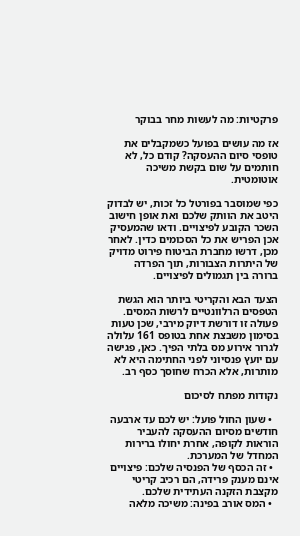פרקטיות: מה לעשות מחר בבוקר

אז מה עושים בפועל כשמקבלים את טופסי סיום ההעסקה? קודם כל, לא חותמים על שום בקשת משיכה אוטומטית.

כפי שמוסבר בפורטל כל זכות, יש לבדוק היטב את הוותק שלכם ואת אופן חישוב השכר הקובע לפיצויים. ודאו שהמעסיק אכן הפריש את כל הסכומים כדין. לאחר מכן, דרשו מחברת הביטוח פירוט מדויק של היתרות הצבורות, תוך הפרדה ברורה בין תגמולים לפיצויים.

הצעד הבא והקריטי ביותר הוא הגשת הטפסים הרלוונטיים לרשות המסים. פעולה זו דורשת דיוק מירבי, שכן טעות בסימון משבצת אחת בטופס 161 עלולה לגרור אירוע מס בלתי הפיך. כאן, פגישה עם יועץ פנסיוני לפני החתימה היא לא מותרות, אלא הכרח שחוסך כסף רב.

נקודות מפתח לסיכום

  • שעון החול פועל: יש לכם עד ארבעה חודשים מסיום ההעסקה להעביר הוראות לקופה, אחרת יחולו ברירות המחדל של המערכת.
  • זה הכסף של הפנסיה שלכם: פיצויים אינם מענק פרידה, הם רכיב קריטי מקצבת הזקנה העתידית שלכם.
  • המס אורב בפינה: משיכה מלאה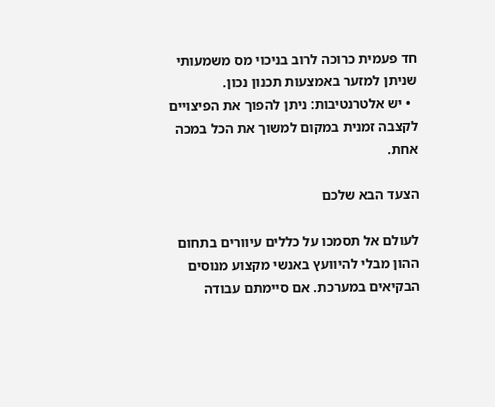חד פעמית כרוכה לרוב בניכוי מס משמעותי שניתן למזער באמצעות תכנון נכון.
  • יש אלטרנטיבות: ניתן להפוך את הפיצויים לקצבה זמנית במקום למשוך את הכל במכה אחת.

הצעד הבא שלכם

לעולם אל תסמכו על כללים עיוורים בתחום ההון מבלי להיוועץ באנשי מקצוע מנוסים הבקיאים במערכת. אם סיימתם עבודה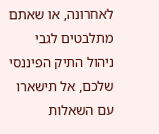לאחרונה, או שאתם מתלבטים לגבי ניהול התיק הפיננסי שלכם, אל תישארו עם השאלות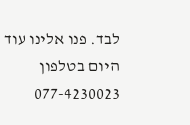לבד. פנו אלינו עוד היום בטלפון 077-4230023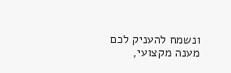ונשמח להעניק לכם מענה מקצועי,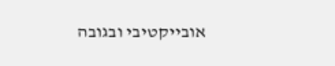אובייקטיבי ובגובה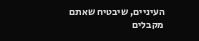העיניים, שיבטיח שאתם מקבלים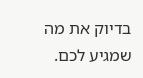בדיוק את מה שמגיע לכם.